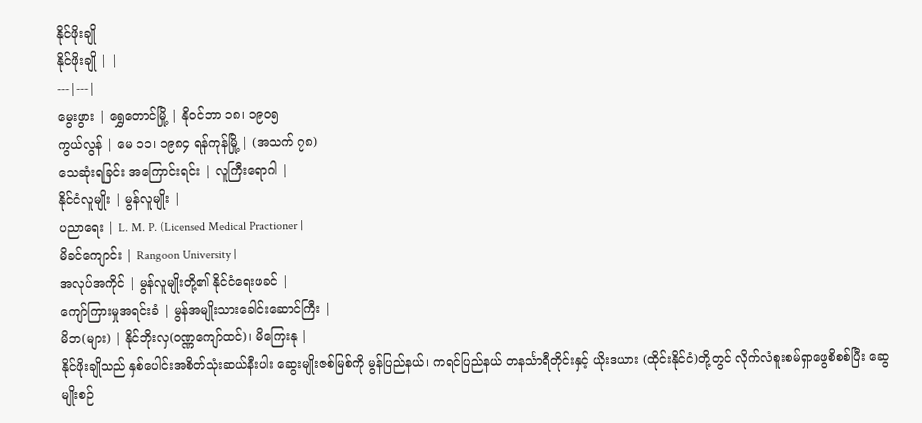နိုင်ဖိုးချို
နိုင်ဖိုးချို | |
---|---|
မွေးဖွား | ရွှေတောင်မြို့ | နိုဝင်ဘာ ၁၈၊ ၁၉၀၅
ကွယ်လွန် | မေ ၁၁၊ ၁၉၈၄ ရန်ကုန်မြို့ | (အသက် ၇၈)
သေဆုံးရခြင်း အကြောင်းရင်း | လူကြီးရောဂါ |
နိုင်ငံလူမျိုး | မွန်လူမျိုး |
ပညာရေး | L. M. P. (Licensed Medical Practioner |
မိခင်ကျောင်း | Rangoon University |
အလုပ်အကိုင် | မွန်လူမျိုးတို့၏ နိုင်ငံရေးဖခင် |
ကျော်ကြားမှုအရင်းခံ | မွန်အမျိုးသားခေါင်းဆောင်ကြီး |
မိဘ(များ) | နိုင်ဘိုးလှ(ဝဏ္ဏကျော်ထင်)၊ မိကြေးနု |
နိုင်ဖိုးချိုသည် နှစ်ပေါင်းအစိတ်သုံးဆယ်နီးပါး ဆွေးမျိုးဇစ်မြစ်ကို မွန်ပြည်နယ်၊ ကရင်ပြည်နယ် တနင်္သာရီတိုင်းနှင့် ယိုးဒယား (ထိုင်းနိုင်ငံ)တို့တွင် လိုက်လံစူးစမ်ရှာဖွေစိစစ်ပြီး ဆွေမျိုးစဉ်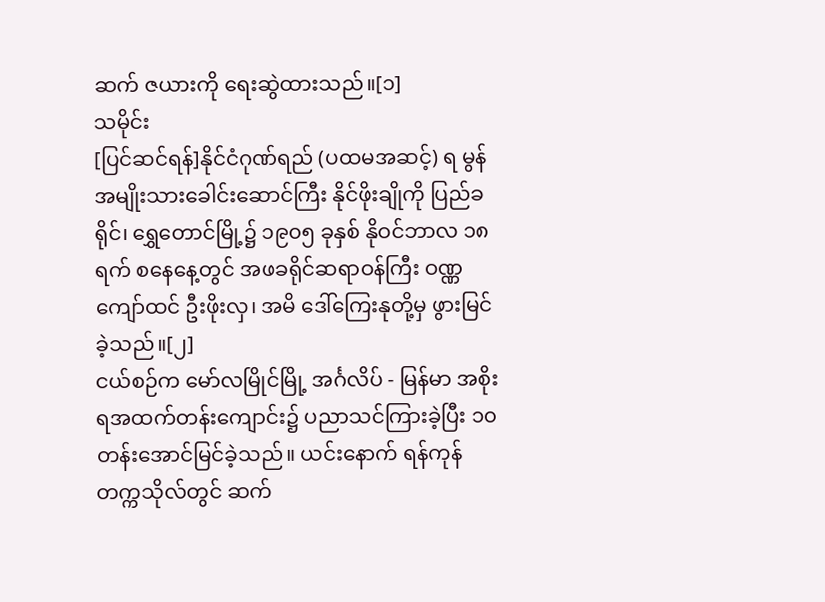ဆက် ဇယားကို ရေးဆွဲထားသည်။[၁]
သမိုင်း
[ပြင်ဆင်ရန်]နိုင်ငံဂုဏ်ရည် (ပထမအဆင့်) ရ မွန်အမျိုးသားခေါင်းဆောင်ကြီး နိုင်ဖိုးချိုကို ပြည်ခရိုင်၊ ရွှေတောင်မြို့၌ ၁၉၀၅ ခုနှစ် နိုဝင်ဘာလ ၁၈ ရက် စနေနေ့တွင် အဖခရိုင်ဆရာဝန်ကြီး ဝဏ္ဏကျော်ထင် ဦးဖိုးလှ၊ အမိ ဒေါ်ကြေးနုတို့မှ ဖွားမြင်ခဲ့သည်။[၂]
ငယ်စဉ်က မော်လမြိုင်မြို့ အင်္ဂလိပ် - မြန်မာ အစိုးရအထက်တန်းကျောင်း၌ ပညာသင်ကြားခဲ့ပြီး ၁၀တန်းအောင်မြင်ခဲ့သည်။ ယင်းနောက် ရန်ကုန်တက္ကသိုလ်တွင် ဆက်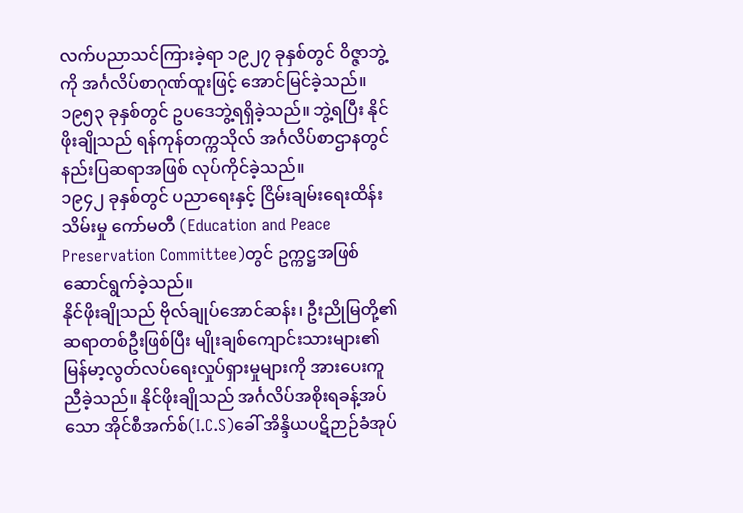လက်ပညာသင်ကြားခဲ့ရာ ၁၉၂၇ ခုနှစ်တွင် ဝိဇ္ဇာဘွဲ့ကို အင်္ဂလိပ်စာဂုဏ်ထူးဖြင့် အောင်မြင်ခဲ့သည်။ ၁၉၅၃ ခုနှစ်တွင် ဥပဒေဘွဲ့ရရှိခဲ့သည်။ ဘွဲ့ရပြီး နိုင်ဖိုးချိုသည် ရန်ကုန်တက္ကသိုလ် အင်္ဂလိပ်စာဌာနတွင် နည်းပြဆရာအဖြစ် လုပ်ကိုင်ခဲ့သည်။
၁၉၄၂ ခုနှစ်တွင် ပညာရေးနှင့် ငြိမ်းချမ်းရေးထိန်းသိမ်းမှု ကော်မတီ (Education and Peace Preservation Committee)တွင် ဥက္ကဋ္ဌအဖြစ် ဆောင်ရွက်ခဲ့သည်။
နိုင်ဖိုးချိုသည် ဗိုလ်ချုပ်အောင်ဆန်း၊ ဦးညိုမြတို့၏ ဆရာတစ်ဦးဖြစ်ပြီး မျိုးချစ်ကျောင်းသားများ၏ မြန်မာ့လွတ်လပ်ရေးလှုပ်ရှားမှုများကို အားပေးကူညီခဲ့သည်။ နိုင်ဖိုးချိုသည် အင်္ဂလိပ်အစိုးရခန့်အပ်သော အိုင်စီအက်စ်(I.C.S)ခေါ် အိန္ဒိယပဋိဉာဉ်ခံအုပ်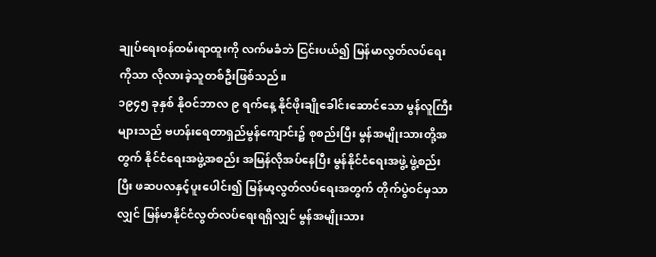ချုပ်ရေးဝန်ထမ်းရာထူးကို လက်မခံဘဲ ငြင်းပယ်၍ မြန်မာလွတ်လပ်ရေးကိုသာ လိုလားခဲ့သူတစ်ဦးဖြစ်သည်။
၁၉၄၅ ခုနှစ် နိုဝင်ဘာလ ၉ ရက်နေ့ နိုင်ဖိုးချိုခေါင်းဆောင်သော မွန်လူကြီးများသည် ဗဟန်းရေတာရှည်မွန်ကျောင်း၌ စုစည်းပြီး မွန်အမျိုးသားတို့အတွက် နိုင်ငံရေးအဖွဲ့အစည်း အမြန်လိုအပ်နေပြီး မွန်နိုင်ငံရေးအဖွဲ့ ဖွဲ့စည်းပြီး ဖဆပလနှင့်ပူးပေါင်း၍ မြန်မာ့လွတ်လပ်ရေးအတွက် တိုက်ပွဲဝင်မှသာလျှင် မြန်မာနိုင်ငံလွတ်လပ်ရေးရရှိလျှင် မွန်အမျိုးသား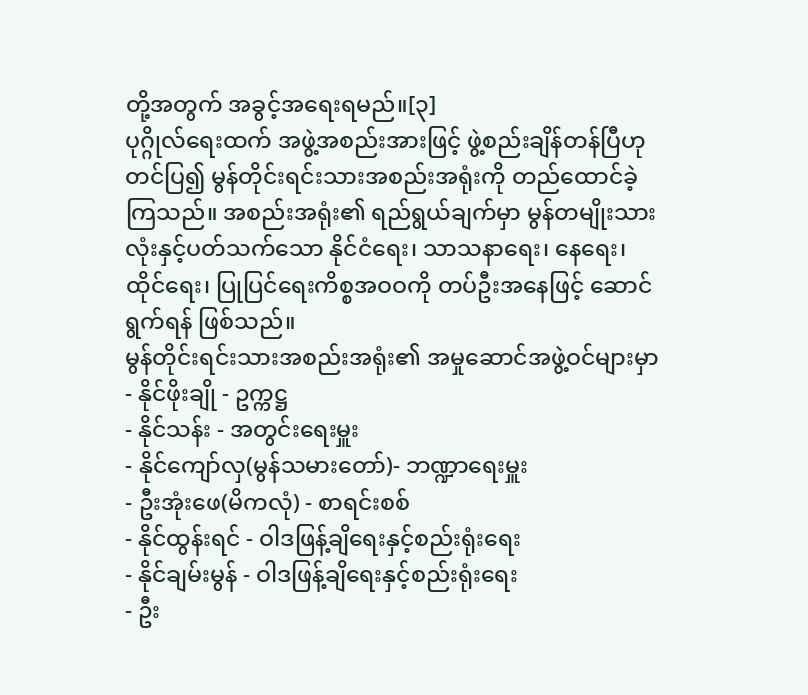တို့အတွက် အခွင့်အရေးရမည်။[၃]
ပုဂ္ဂိုလ်ရေးထက် အဖွဲ့အစည်းအားဖြင့် ဖွဲ့စည်းချိန်တန်ပြီဟု တင်ပြ၍ မွန်တိုင်းရင်းသားအစည်းအရုံးကို တည်ထောင်ခဲ့ကြသည်။ အစည်းအရုံး၏ ရည်ရွယ်ချက်မှာ မွန်တမျိုးသားလုံးနှင့်ပတ်သက်သော နိုင်ငံရေး၊ သာသနာရေး၊ နေရေး၊ ထိုင်ရေး၊ ပြုပြင်ရေးကိစ္စအဝဝကို တပ်ဦးအနေဖြင့် ဆောင်ရွက်ရန် ဖြစ်သည်။
မွန်တိုင်းရင်းသားအစည်းအရုံး၏ အမှုဆောင်အဖွဲ့ဝင်များမှာ
- နိုင်ဖိုးချို - ဥက္ကဋ္ဌ
- နိုင်သန်း - အတွင်းရေးမှူး
- နိုင်ကျော်လှ(မွန်သမားတော်)- ဘဏ္ဍာရေးမှူး
- ဦးအုံးဖေ(မိကလုံ) - စာရင်းစစ်
- နိုင်ထွန်းရင် - ဝါဒဖြန့်ချိရေးနှင့်စည်းရုံးရေး
- နိုင်ချမ်းမွန် - ဝါဒဖြန့်ချိရေးနှင့်စည်းရုံးရေး
- ဦး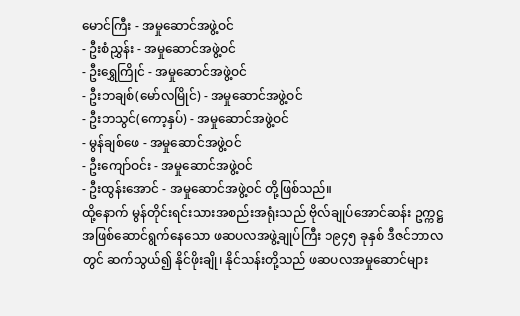မောင်ကြီး - အမှုဆောင်အဖွဲ့ဝင်
- ဦးစံညွှန်း - အမှုဆောင်အဖွဲ့ဝင်
- ဦးရွှေကြိုင် - အမှုဆောင်အဖွဲ့ဝင်
- ဦးဘချစ်(မော်လမြိုင်) - အမှုဆောင်အဖွဲ့ဝင်
- ဦးဘသွင်(ကော့နှပ်) - အမှုဆောင်အဖွဲ့ဝင်
- မွန်ချစ်ဖေ - အမှုဆောင်အဖွဲ့ဝင်
- ဦးကျော်ဝင်း - အမှုဆောင်အဖွဲ့ဝင်
- ဦးထွန်းအောင် - အမှုဆောင်အဖွဲ့ဝင် တို့ဖြစ်သည်။
ထို့နောက် မွန်တိုင်းရင်းသားအစည်းအရုံးသည် ဗိုလ်ချုပ်အောင်ဆန်း ဥက္ကဋ္ဌအဖြစ်ဆောင်ရွက်နေသော ဖဆပလအဖွဲ့ချုပ်ကြီး ၁၉၄၅ ခုနှစ် ဒီဇင်ဘာလတွင် ဆက်သွယ်၍ နိုင်ဖိုးချို၊ နိုင်သန်းတို့သည် ဖဆပလအမှုဆောင်များ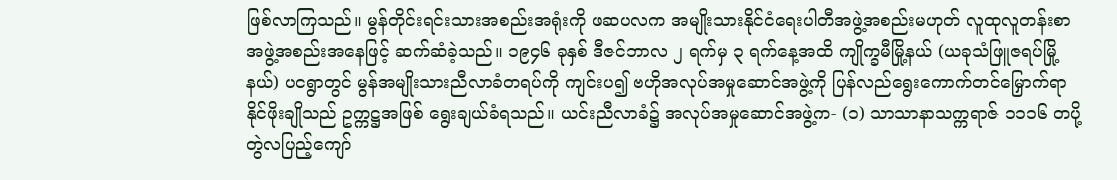ဖြစ်လာကြသည်။ မွန်တိုင်းရင်းသားအစည်းအရုံးကို ဖဆပလက အမျိုးသားနိုင်ငံရေးပါတီအဖွဲ့အစည်းမဟုတ် လူထုလူတန်းစာအဖွဲ့အစည်းအနေဖြင့် ဆက်ဆံခဲ့သည်။ ၁၉၄၆ ခုနှစ် ဒီဇင်ဘာလ ၂ ရက်မှ ၃ ရက်နေ့အထိ ကျိုက္ခမီမြို့နယ် (ယခုသံဖြူဇရပ်မြို့နယ်) ပငရွာတွင် မွန်အမျိုးသားညီလာခံတရပ်ကို ကျင်းပ၍ ဗဟိုအလုပ်အမှုဆောင်အဖွဲ့ကို ပြန်လည်ရွေးကောက်တင်မြှောက်ရာ နိုင်ဖိုးချိုသည် ဥက္ကဋ္ဌအဖြစ် ရွေးချယ်ခံရသည်။ ယင်းညီလာခံ၌ အလုပ်အမှုဆောင်အဖွဲ့က- (၁) သာသာနာသက္ကရာဇ် ၁၁၁၆ တပို့တွဲလပြည့်ကျော်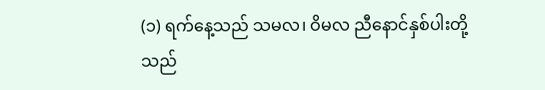(၁) ရက်နေ့သည် သမလ၊ ဝိမလ ညီနောင်နှစ်ပါးတို့သည်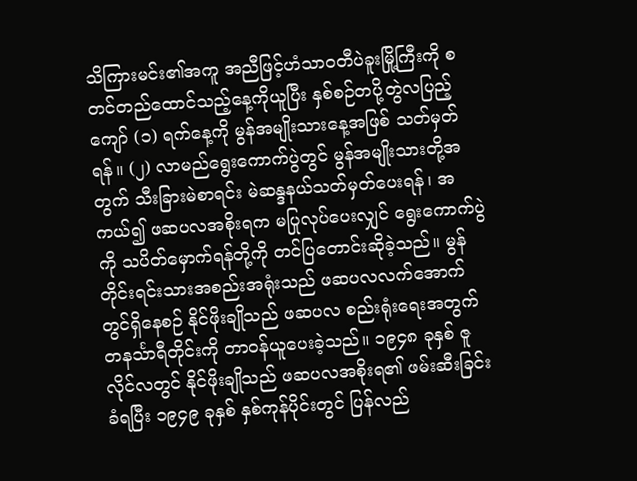သိကြားမင်း၏အကူ အညီဖြင့်ဟံသာဝတီပဲခူးမြို့ကြီးကို စတင်တည်ထောင်သည့်နေ့ကိုယူပြီး နှစ်စဉ်တပို့တွဲလပြည့်ကျော် (၁) ရက်နေ့ကို မွန်အမျိုးသားနေ့အဖြစ် သတ်မှတ်ရန်။ (၂) လာမည်ရွေးကောက်ပွဲတွင် မွန်အမျိုးသားတို့အတွက် သီးခြားမဲစာရင်း မဲဆန္ဒနယ်သတ်မှတ်ပေးရန်၊ အကယ်၍ ဖဆပလအစိုးရက မပြုလုပ်ပေးလျှင် ရွေးကောက်ပွဲကို သပိတ်မှောက်ရန်တို့ကို တင်ပြတောင်းဆိုခဲ့သည်။ မွန်တိုင်းရင်းသားအစည်းအရုံးသည် ဖဆပလလက်အောက်တွင်ရှိနေစဉ် နိုင်ဖိုးချိုသည် ဖဆပလ စည်းရုံးရေးအတွက်တနင်္သာရီတိုင်းကို တာဝန်ယူပေးခဲ့သည်။ ၁၉၄၈ ခုနှစ် ဇူလိုင်လတွင် နိုင်ဖိုးချိုသည် ဖဆပလအစိုးရ၏ ဖမ်းဆီးခြင်းခံရပြီး ၁၉၄၉ ခုနှစ် နှစ်ကုန်ပိုင်းတွင် ပြန်လည်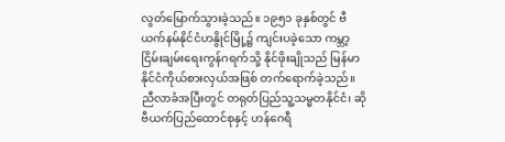လွတ်မြောက်သွားခဲ့သည်။ ၁၉၅၁ ခုနှစ်တွင် ဗီယက်နမ်နိုင်ငံဟနွိုင်မြို့၌ ကျင်းပခဲ့သော ကမ္ဘာ့ငြိမ်းချမ်းရေးကွန်ဂရက်သို့ နိုင်ဖိုးချိုသည် မြန်မာနိုင်ငံကိုယ်စားလှယ်အဖြစ် တက်ရောက်ခဲ့သည်။ ညီလာခံအပြီးတွင် တရုတ်ပြည်သူ့သမ္မတနိုင်ငံ၊ ဆိုဗီယက်ပြည်ထောင်စုနှင့် ဟန်ဂေရီ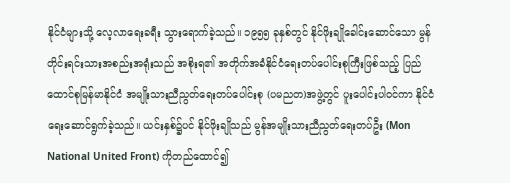နိုင်ငံများသို့ လေ့လာရေးခရီး သွားရောက်ခဲ့သည်။ ၁၉၅၅ ခုနှစ်တွင် နိုင်ဖိုးချိုခေါင်းဆောင်သော မွန်တိုင်းရင်းသားအစည်းအရုံးသည် အစိုးရ၏ အတိုက်အခံနိုင်ငံရေးတပ်ပေါင်းစုကြီးဖြစ်သည့် ပြည်ထောင်စုမြန်မာနိုင်ငံ အမျိုးသားညီညွတ်ရေးတပ်ပေါင်းစု (ပမညတ)အဖွဲ့တွင် ပူးပေါင်းပါဝင်ကာ နိုင်ငံရေးဆောင်ရွက်ခဲ့သည်။ ယင်းနှစ်၌ပင် နိုင်ဖိုးချိုသည် မွန်အမျိုးသားညီညွတ်ရေးတပ်ဦး (Mon National United Front) ကိုတည်ထောင်၍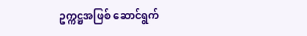ဥက္ကဋ္ဌအဖြစ် ဆောင်ရွက်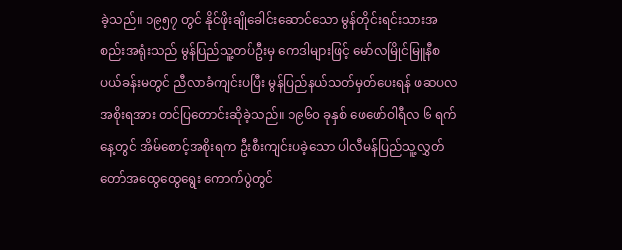ခဲ့သည်။ ၁၉၅၇ တွင် နိုင်ဖိုးချိုခေါင်းဆောင်သော မွန်တိုင်းရင်းသားအစည်းအရုံးသည် မွန်ပြည်သူ့တပ်ဦးမှ ကေဒါများဖြင့် မော်လမြိုင်မြူနီစပယ်ခန်းမတွင် ညီလာခံကျင်းပပြီး မွန်ပြည်နယ်သတ်မှတ်ပေးရန် ဖဆပလအစိုးရအား တင်ပြတောင်းဆိုခဲ့သည်။ ၁၉၆၀ ခုနှစ် ဖေဖော်ဝါရီလ ၆ ရက်နေ့တွင် အိမ်စောင့်အစိုးရက ဦးစီးကျင်းပခဲ့သော ပါလီမန်ပြည်သူ့လွှတ်တော်အထွေထွေရွေး ကောက်ပွဲတွင်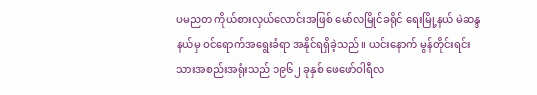ပမညတ ကိုယ်စားလှယ်လောင်းအဖြစ် မော်လမြိုင်ခရိုင် ရေးမြို့နယ် မဲဆန္ဒနယ်မှ ဝင်ရောက်အရွေးခံရာ အနိုင်ရရှိခဲ့သည်။ ယင်းနောက် မွန်တိုင်းရင်းသားအစည်းအရုံးသည် ၁၉၆၂ ခုနှစ် ဖေဖော်ဝါရီလ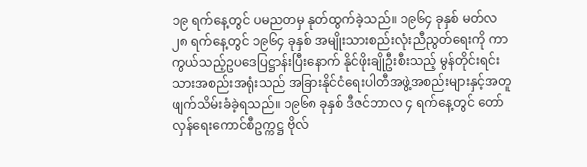၁၉ ရက်နေ့တွင် ပမညတမှ နုတ်ထွက်ခဲ့သည်။ ၁၉၆၄ ခုနှစ် မတ်လ ၂၈ ရက်နေ့တွင် ၁၉၆၄ ခုနှစ် အမျိုးသားစည်းလုံးညီညွတ်ရေးကို ကာကွယ်သည့်ဥပဒေပြဋ္ဌာန်းပြီးနောက် နိုင်ဖိုးချိုဦးစီးသည့် မွန်တိုင်းရင်းသားအစည်းအရုံးသည် အခြားနိုင်ငံရေးပါတီအဖွဲ့အစည်းများနှင့်အတူ ဖျက်သိမ်းခံခဲ့ရသည်။ ၁၉၆၈ ခုနှစ် ဒီဇင်ဘာလ ၄ ရက်နေ့တွင် တော်လှန်ရေးကောင်စီဥက္ကဋ္ဌ ဗိုလ်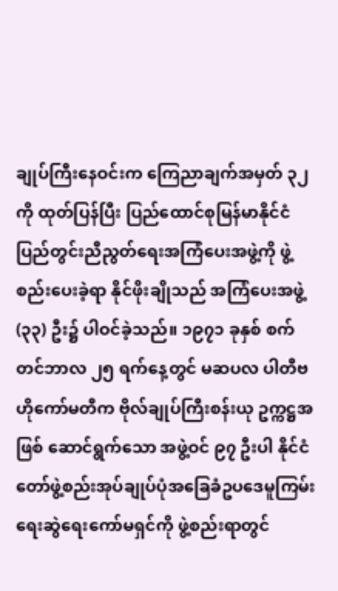ချုပ်ကြီးနေဝင်းက ကြေညာချက်အမှတ် ၃၂ ကို ထုတ်ပြန်ပြီး ပြည်ထောင်စုမြန်မာနိုင်ငံ ပြည်တွင်းညီညွတ်ရေးအကြံပေးအဖွဲ့ကို ဖွဲ့စည်းပေးခဲ့ရာ နိုင်ဖိုးချိုသည် အကြံပေးအဖွဲ့ (၃၃) ဦး၌ ပါဝင်ခဲ့သည်။ ၁၉၇၁ ခုနှစ် စက်တင်ဘာလ ၂၅ ရက်နေ့တွင် မဆပလ ပါတီဗဟိုကော်မတီက ဗိုလ်ချုပ်ကြီးစန်းယု ဥက္ကဋ္ဌအဖြစ် ဆောင်ရွက်သော အဖွဲ့ဝင် ၉၇ ဦးပါ နိုင်ငံတော်ဖွဲ့စည်းအုပ်ချုပ်ပုံအခြေခံဥပဒေမူကြမ်း ရေးဆွဲရေးကော်မရှင်ကို ဖွဲ့စည်းရာတွင်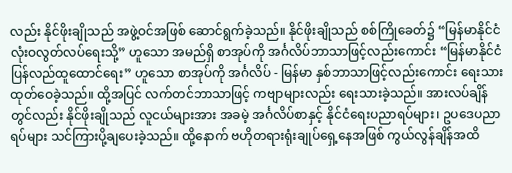လည်း နိုင်ဖိုးချိုသည် အဖွဲ့ဝင်အဖြစ် ဆောင်ရွက်ခဲ့သည်။ နိုင်ဖိုးချိုသည် စစ်ကြိုခေတ်၌ “မြန်မာနိုင်ငံလုံးဝလွတ်လပ်ရေးသို့” ဟူသော အမည်ရှိ စာအုပ်ကို အင်္ဂလိပ်ဘာသာဖြင့်လည်းကောင်း “မြန်မာနိုင်ငံပြန်လည်ထူထောင်ရေး” ဟူသော စာအုပ်ကို အင်္ဂလိပ် - မြန်မာ နှစ်ဘာသာဖြင့်လည်းကောင်း ရေးသားထုတ်ဝေခဲ့သည်။ ထို့အပြင် လက်တင်ဘာသာဖြင့် ကဗျာများလည်း ရေးသားခဲ့သည်။ အားလပ်ချိန်တွင်လည်း နိုင်ဖိုးချိုသည် လူငယ်များအား အခမဲ့ အင်္ဂလိပ်စာနှင့် နိုင်ငံရေးပညာရပ်များ၊ ဥပဒေပညာရပ်များ သင်ကြားပို့ချပေးခဲ့သည်။ ထို့နောက် ဗဟိုတရားရုံးချုပ်ရှေ့နေအဖြစ် ကွယ်လွန်ချိန်အထိ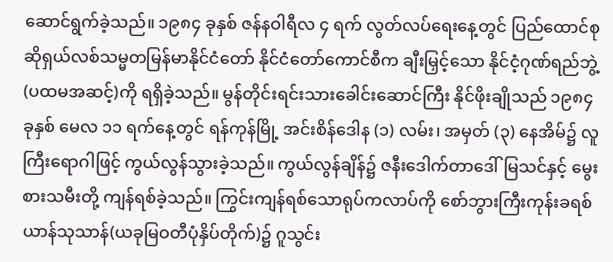ဆောင်ရွက်ခဲ့သည်။ ၁၉၈၄ ခုနှစ် ဇန်နဝါရီလ ၄ ရက် လွတ်လပ်ရေးနေ့တွင် ပြည်ထောင်စု ဆိုရှယ်လစ်သမ္မတမြန်မာနိုင်ငံတော် နိုင်ငံတော်ကောင်စီက ချီးမြှင့်သော နိုင်ငံ့ဂုဏ်ရည်ဘွဲ့ (ပထမအဆင့်)ကို ရရှိခဲ့သည်။ မွန်တိုင်းရင်းသားခေါင်းဆောင်ကြီး နိုင်ဖိုးချိုသည် ၁၉၈၄ ခုနှစ် မေလ ၁၁ ရက်နေ့တွင် ရန်ကုန်မြို့ အင်းစိန်ဒေါန (၁) လမ်း၊ အမှတ် (၃) နေအိမ်၌ လူကြီးရောဂါဖြင့် ကွယ်လွန်သွားခဲ့သည်။ ကွယ်လွန်ချိန်၌ ဇနီးဒေါက်တာဒေါ်မြသင်နှင့် မွေးစားသမီးတို့ ကျန်ရစ်ခဲ့သည်။ ကြွင်းကျန်ရစ်သောရုပ်ကလာပ်ကို စော်ဘွားကြီးကုန်းခရစ်ယာန်သုသာန်(ယခုမြဝတီပုံနှိပ်တိုက်)၌ ဂူသွင်း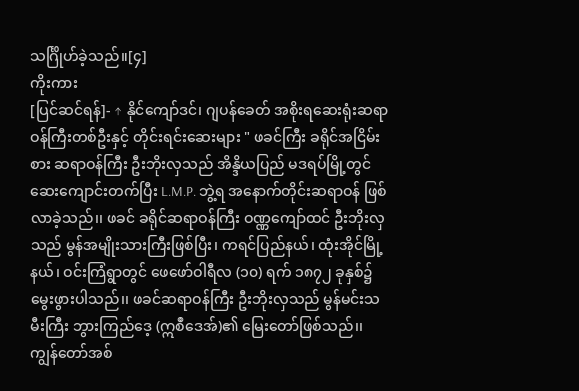သင်္ဂြိုဟ်ခဲ့သည်။[၄]
ကိုးကား
[ပြင်ဆင်ရန်]- ↑ နိုင်ကျော်ဒင်၊ ဂျပန်ခေတ် အစိုးရဆေးရုံးဆရာဝန်ကြီးတစ်ဦးနှင့် တိုင်းရင်းဆေးများ " ဖခင်ကြီး ခရိုင်အငြိမ်းစား ဆရာဝန်ကြီး ဦးဘိုးလှသည် အိန္ဒိယပြည် မဒရပ်မြို့တွင် ဆေးကျောင်းတက်ပြီး L.M.P. ဘွဲ့ရ အနောက်တိုင်းဆရာဝန် ဖြစ်လာခဲ့သည်၊၊ ဖခင် ခရိုင်ဆရာဝန်ကြီး ဝဏ္ဏကျော်ထင် ဦးဘိုးလှသည် မွန်အမျိုးသားကြီးဖြစ်ပြီး၊ ကရင်ပြည်နယ်၊ ထုံးအိုင်မြို့နယ်၊ ဝင်းကြံရွာတွင် ဖေဖော်ဝါရီလ (၁၀) ရက် ၁၈၇၂ ခုနှစ်၌ မွေးဖွားပါသည်၊၊ ဖခင်ဆရာဝန်ကြီး ဦးဘိုးလှသည် မွန်မင်းသမီးကြီး ဘွားကြည်ဒေ့ (ဣစဳဒေအ်)၏ မြေးတော်ဖြစ်သည်၊၊ ကျွန်တော်အစ်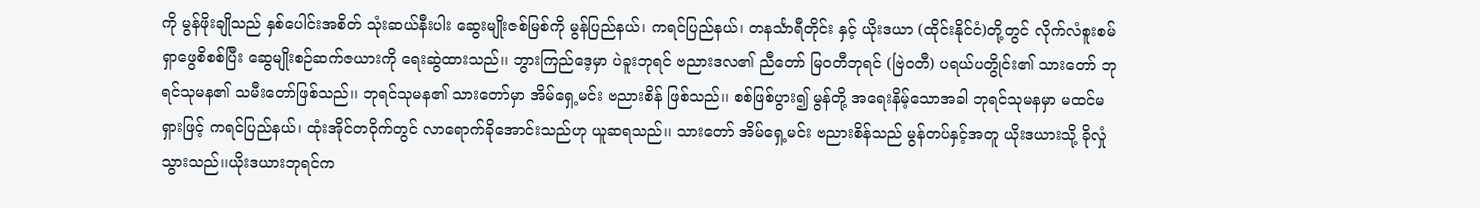ကို မွန်ဖိုးချိုသည် နှစ်ပေါင်းအစိတ် သုံးဆယ်နီးပါး ဆွေးမျိုးဇစ်မြစ်ကို မွန်ပြည်နယ်၊ ကရင်ပြည်နယ်၊ တနင်္သာရီတိုင်း နှင့် ယိုးဒယာ (ထိုင်းနိုင်ငံ)တို့တွင် လိုက်လံစူးစမ် ရှာဖွေစိစစ်ပြီး ဆွေမျိုးစဉ်ဆက်ဇယားကို ရေးဆွဲထားသည်၊၊ ဘွားကြည်ဒေ့မှာ ပဲခူးဘုရင် ဗညားဒလ၏ ညီတော် မြဝတီဘုရင် (ဗြဲဝတီ) ပရယ်ပတွိုင်း၏ သားတော် ဘုရင်သုမန၏ သမီးတော်ဖြစ်သည်၊၊ ဘုရင်သုမန၏ သားတော်မှာ အိမ်ရှေ့မင်း ဗညားစိန် ဖြစ်သည်၊၊ စစ်ဖြစ်ပွား၍ မွန်တို့ အရေးနိမ့်သောအခါ ဘုရင်သုမနမှာ မထင်မရှားဖြင့် ကရင်ပြည်နယ်၊ ထုံးအိုင်တဝိုက်တွင် လာရောက်ခိုအောင်းသည်ဟု ယူဆရသည်၊၊ သားတော် အိမ်ရှေ့မင်း ဗညားစိန်သည် မွန်တပ်နှင့်အတူ ယိုးဒယားသို့ ခိုလှုံသွားသည်၊၊ယိုးဒယားဘုရင်က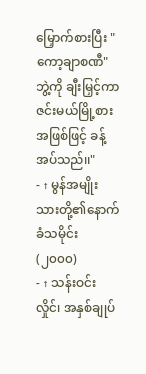မြှောက်စားပြီး "ကော့ချာစဏီ"ဘွဲ့ကို ချီးမြှင့်ကာ ဇင်းမယ်မြို့စားအဖြစ်ဖြင့် ခန့်အပ်သည်၊၊"
- ↑ မွန်အမျိုးသားတို့၏နောက်ခံသမိုင်း (၂၀၀၀)
- ↑ သန်းဝင်းလှိုင်၊ အနှစ်ချုပ်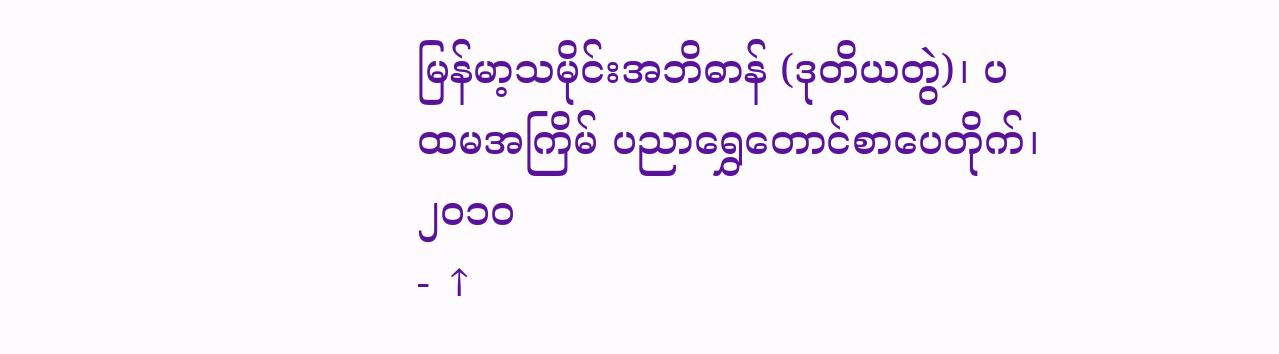မြန်မာ့သမိုင်းအဘိဓာန် (ဒုတိယတွဲ)၊ ပထမအကြိမ် ပညာရွှေတောင်စာပေတိုက်၊ ၂၀၁၀
- ↑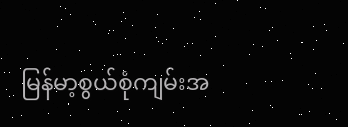မြန်မာ့စွယ်စုံကျမ်းအ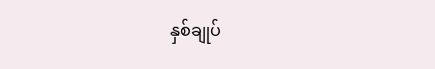နှစ်ချုပ်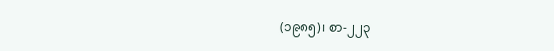(၁၉၈၅)၊ စာ-၂၂၃